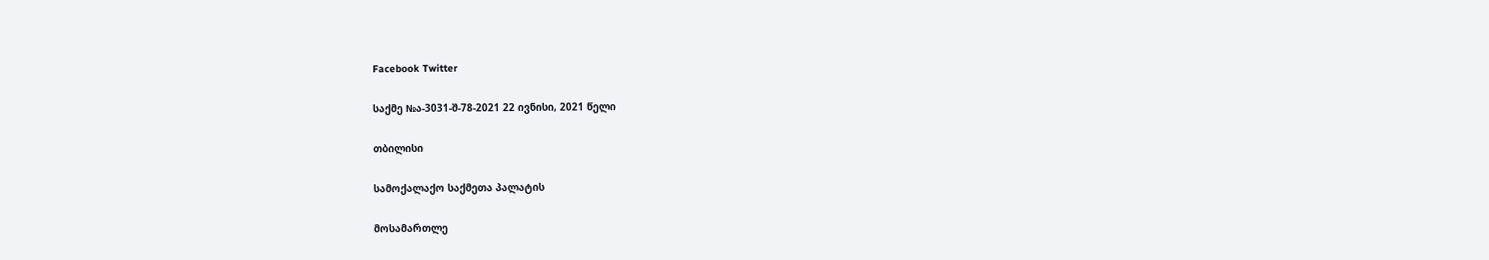Facebook Twitter

საქმე №ა-3031-შ-78-2021 22 ივნისი, 2021 წელი

თბილისი

სამოქალაქო საქმეთა პალატის

მოსამართლე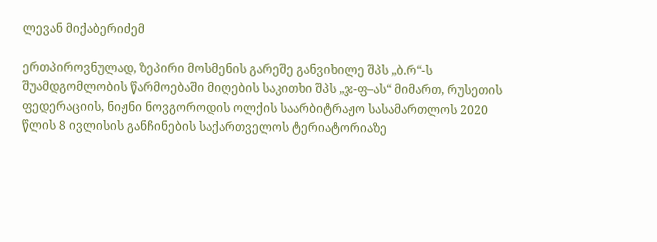ლევან მიქაბერიძემ

ერთპიროვნულად, ზეპირი მოსმენის გარეშე განვიხილე შპს „ბ.რ“-ს შუამდგომლობის წარმოებაში მიღების საკითხი შპს „ჯ-ფ–ას“ მიმართ, რუსეთის ფედერაციის, ნიჟნი ნოვგოროდის ოლქის საარბიტრაჟო სასამართლოს 2020 წლის 8 ივლისის განჩინების საქართველოს ტერიატორიაზე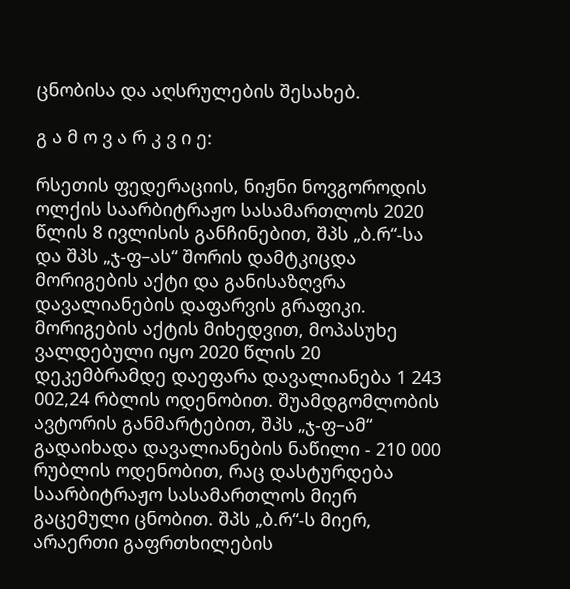ცნობისა და აღსრულების შესახებ.

გ ა მ ო ვ ა რ კ ვ ი ე:

რსეთის ფედერაციის, ნიჟნი ნოვგოროდის ოლქის საარბიტრაჟო სასამართლოს 2020 წლის 8 ივლისის განჩინებით, შპს „ბ.რ“-სა და შპს „ჯ-ფ–ას“ შორის დამტკიცდა მორიგების აქტი და განისაზღვრა დავალიანების დაფარვის გრაფიკი. მორიგების აქტის მიხედვით, მოპასუხე ვალდებული იყო 2020 წლის 20 დეკემბრამდე დაეფარა დავალიანება 1 243 002,24 რბლის ოდენობით. შუამდგომლობის ავტორის განმარტებით, შპს „ჯ-ფ–ამ“ გადაიხადა დავალიანების ნაწილი - 210 000 რუბლის ოდენობით, რაც დასტურდება საარბიტრაჟო სასამართლოს მიერ გაცემული ცნობით. შპს „ბ.რ“-ს მიერ, არაერთი გაფრთხილების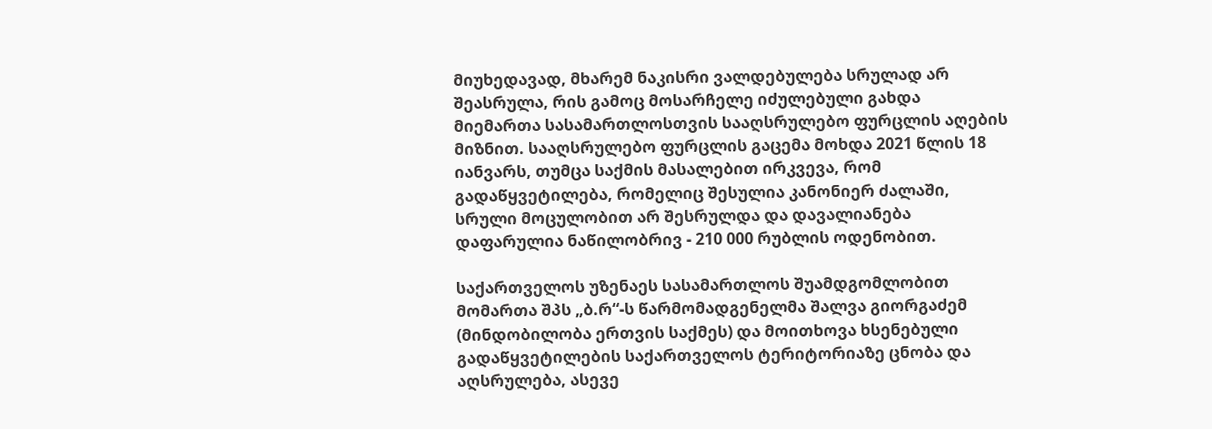მიუხედავად, მხარემ ნაკისრი ვალდებულება სრულად არ შეასრულა, რის გამოც მოსარჩელე იძულებული გახდა მიემართა სასამართლოსთვის სააღსრულებო ფურცლის აღების მიზნით. სააღსრულებო ფურცლის გაცემა მოხდა 2021 წლის 18 იანვარს, თუმცა საქმის მასალებით ირკვევა, რომ გადაწყვეტილება, რომელიც შესულია კანონიერ ძალაში, სრული მოცულობით არ შესრულდა და დავალიანება დაფარულია ნაწილობრივ - 210 000 რუბლის ოდენობით.

საქართველოს უზენაეს სასამართლოს შუამდგომლობით მომართა შპს „ბ.რ“-ს წარმომადგენელმა შალვა გიორგაძემ (მინდობილობა ერთვის საქმეს) და მოითხოვა ხსენებული გადაწყვეტილების საქართველოს ტერიტორიაზე ცნობა და აღსრულება, ასევე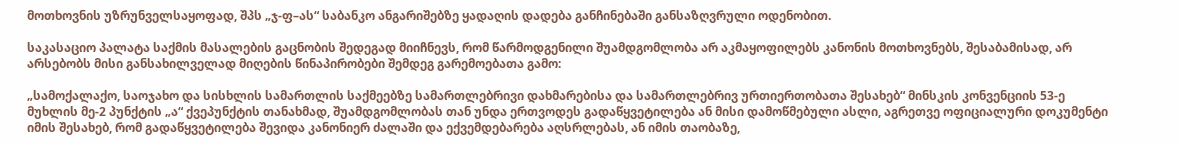მოთხოვნის უზრუნველსაყოფად, შპს „ჯ-ფ–ას“ საბანკო ანგარიშებზე ყადაღის დადება განჩინებაში განსაზღვრული ოდენობით.

საკასაციო პალატა საქმის მასალების გაცნობის შედეგად მიიჩნევს, რომ წარმოდგენილი შუამდგომლობა არ აკმაყოფილებს კანონის მოთხოვნებს, შესაბამისად, არ არსებობს მისი განსახილველად მიღების წინაპირობები შემდეგ გარემოებათა გამო:

„სამოქალაქო, საოჯახო და სისხლის სამართლის საქმეებზე სამართლებრივი დახმარებისა და სამართლებრივ ურთიერთობათა შესახებ“ მინსკის კონვენციის 53-ე მუხლის მე-2 პუნქტის „ა“ ქვეპუნქტის თანახმად, შუამდგომლობას თან უნდა ერთვოდეს გადაწყვეტილება ან მისი დამოწმებული ასლი, აგრეთვე ოფიციალური დოკუმენტი იმის შესახებ, რომ გადაწყვეტილება შევიდა კანონიერ ძალაში და ექვემდებარება აღსრლებას, ან იმის თაობაზე,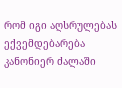რომ იგი აღსრულებას ექვემდებარება კანონიერ ძალაში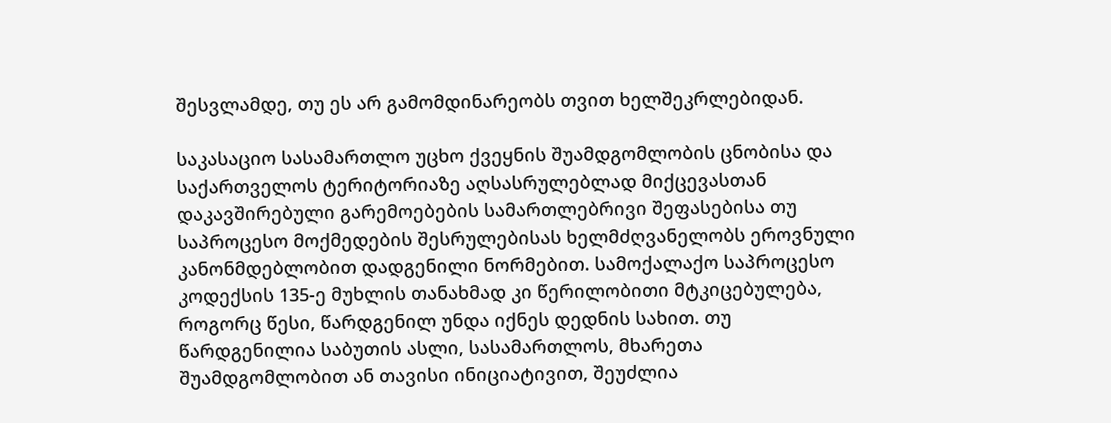შესვლამდე, თუ ეს არ გამომდინარეობს თვით ხელშეკრლებიდან.

საკასაციო სასამართლო უცხო ქვეყნის შუამდგომლობის ცნობისა და საქართველოს ტერიტორიაზე აღსასრულებლად მიქცევასთან დაკავშირებული გარემოებების სამართლებრივი შეფასებისა თუ საპროცესო მოქმედების შესრულებისას ხელმძღვანელობს ეროვნული კანონმდებლობით დადგენილი ნორმებით. სამოქალაქო საპროცესო კოდექსის 135-ე მუხლის თანახმად კი წერილობითი მტკიცებულება, როგორც წესი, წარდგენილ უნდა იქნეს დედნის სახით. თუ წარდგენილია საბუთის ასლი, სასამართლოს, მხარეთა შუამდგომლობით ან თავისი ინიციატივით, შეუძლია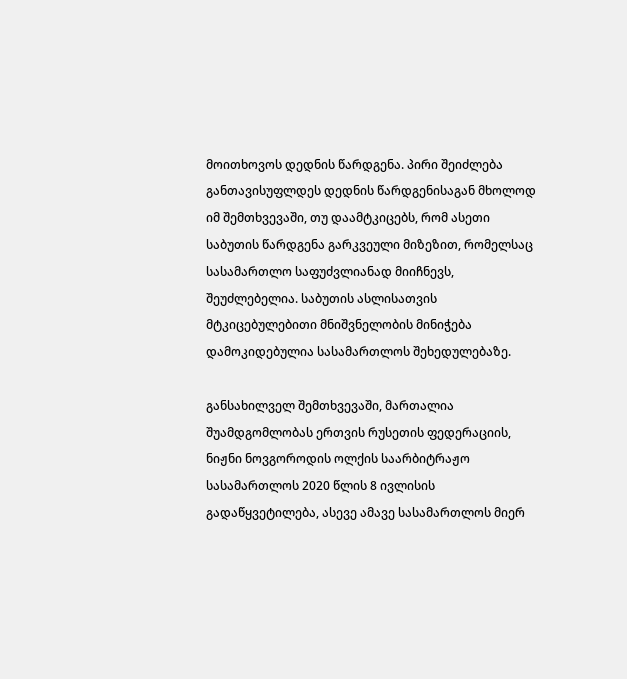მოითხოვოს დედნის წარდგენა. პირი შეიძლება განთავისუფლდეს დედნის წარდგენისაგან მხოლოდ იმ შემთხვევაში, თუ დაამტკიცებს, რომ ასეთი საბუთის წარდგენა გარკვეული მიზეზით, რომელსაც სასამართლო საფუძვლიანად მიიჩნევს, შეუძლებელია. საბუთის ასლისათვის მტკიცებულებითი მნიშვნელობის მინიჭება დამოკიდებულია სასამართლოს შეხედულებაზე.

განსახილველ შემთხვევაში, მართალია შუამდგომლობას ერთვის რუსეთის ფედერაციის, ნიჟნი ნოვგოროდის ოლქის საარბიტრაჟო სასამართლოს 2020 წლის 8 ივლისის გადაწყვეტილება, ასევე ამავე სასამართლოს მიერ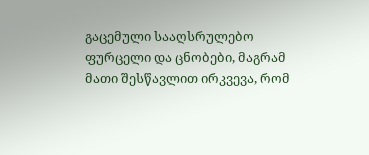გაცემული სააღსრულებო ფურცელი და ცნობები, მაგრამ მათი შესწავლით ირკვევა, რომ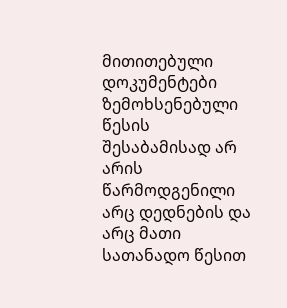მითითებული დოკუმენტები ზემოხსენებული წესის შესაბამისად არ არის წარმოდგენილი არც დედნების და არც მათი სათანადო წესით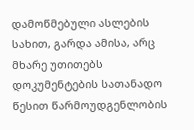დამოწმებული ასლების სახით, გარდა ამისა, არც მხარე უთითებს დოკუმენტების სათანადო წესით წარმოუდგენლობის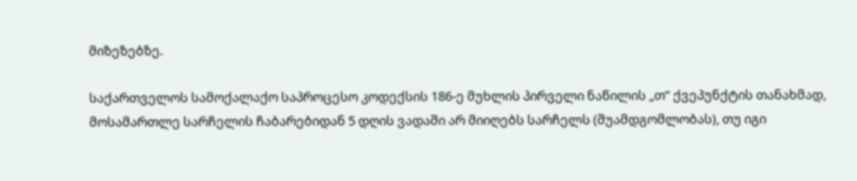მიზეზებზე.

საქართველოს სამოქალაქო საპროცესო კოდექსის 186-ე მუხლის პირველი ნაწილის „თ“ ქვეპუნქტის თანახმად, მოსამართლე სარჩელის ჩაბარებიდან 5 დღის ვადაში არ მიიღებს სარჩელს (შუამდგომლობას), თუ იგი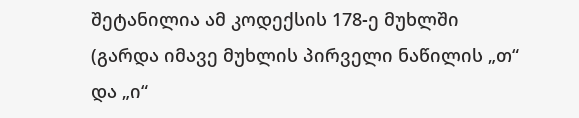შეტანილია ამ კოდექსის 178-ე მუხლში (გარდა იმავე მუხლის პირველი ნაწილის „თ“ და „ი“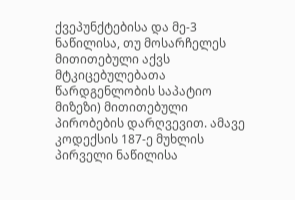ქვეპუნქტებისა და მე-3 ნაწილისა, თუ მოსარჩელეს მითითებული აქვს მტკიცებულებათა წარდგენლობის საპატიო მიზეზი) მითითებული პირობების დარღვევით. ამავე კოდექსის 187-ე მუხლის პირველი ნაწილისა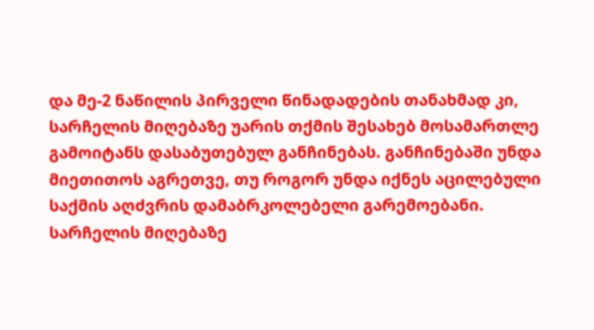და მე-2 ნაწილის პირველი წინადადების თანახმად კი, სარჩელის მიღებაზე უარის თქმის შესახებ მოსამართლე გამოიტანს დასაბუთებულ განჩინებას. განჩინებაში უნდა მიეთითოს აგრეთვე, თუ როგორ უნდა იქნეს აცილებული საქმის აღძვრის დამაბრკოლებელი გარემოებანი. სარჩელის მიღებაზე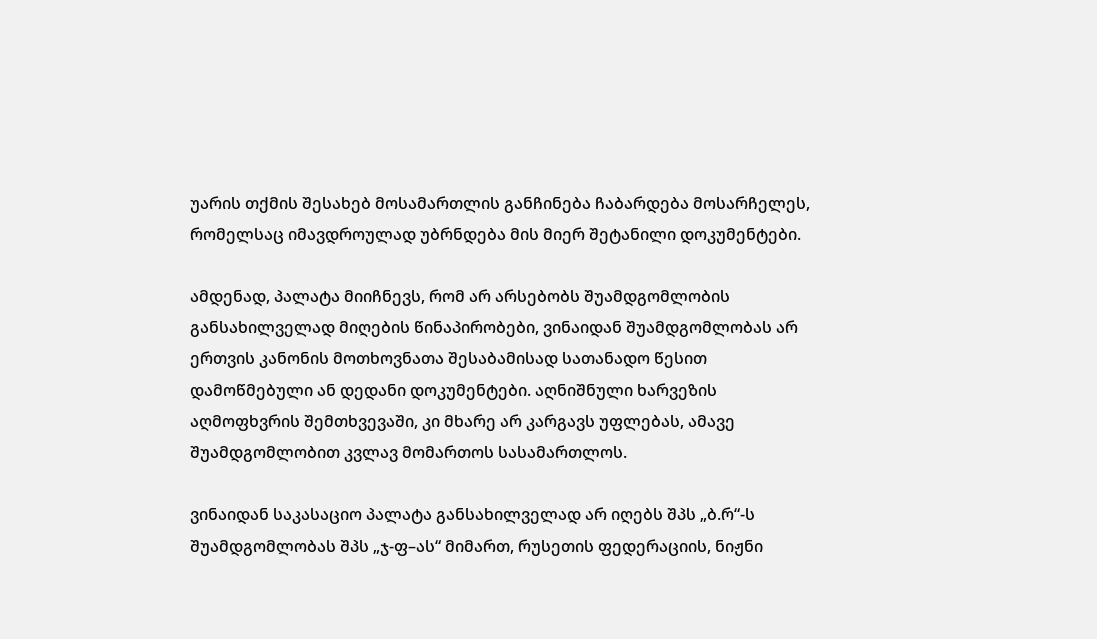უარის თქმის შესახებ მოსამართლის განჩინება ჩაბარდება მოსარჩელეს, რომელსაც იმავდროულად უბრნდება მის მიერ შეტანილი დოკუმენტები.

ამდენად, პალატა მიიჩნევს, რომ არ არსებობს შუამდგომლობის განსახილველად მიღების წინაპირობები, ვინაიდან შუამდგომლობას არ ერთვის კანონის მოთხოვნათა შესაბამისად სათანადო წესით დამოწმებული ან დედანი დოკუმენტები. აღნიშნული ხარვეზის აღმოფხვრის შემთხვევაში, კი მხარე არ კარგავს უფლებას, ამავე შუამდგომლობით კვლავ მომართოს სასამართლოს.

ვინაიდან საკასაციო პალატა განსახილველად არ იღებს შპს „ბ.რ“-ს შუამდგომლობას შპს „ჯ-ფ–ას“ მიმართ, რუსეთის ფედერაციის, ნიჟნი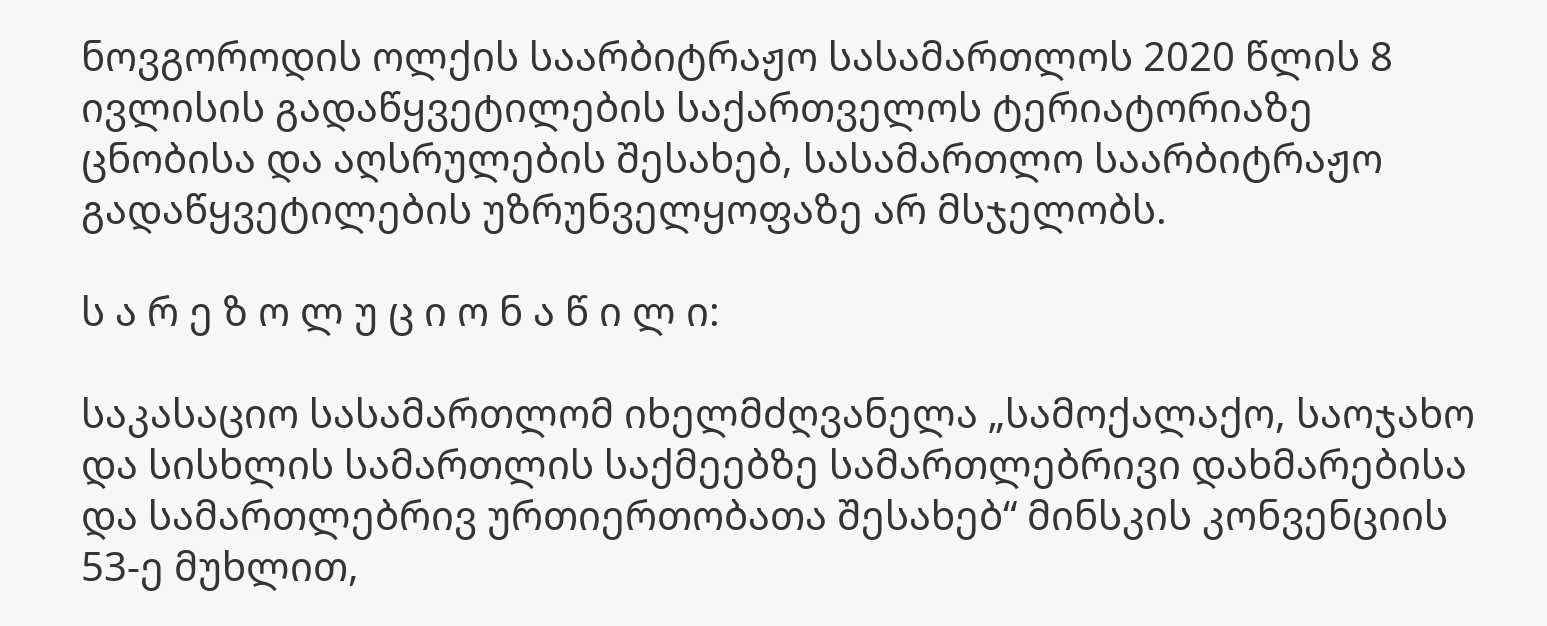ნოვგოროდის ოლქის საარბიტრაჟო სასამართლოს 2020 წლის 8 ივლისის გადაწყვეტილების საქართველოს ტერიატორიაზე ცნობისა და აღსრულების შესახებ, სასამართლო საარბიტრაჟო გადაწყვეტილების უზრუნველყოფაზე არ მსჯელობს.

ს ა რ ე ზ ო ლ უ ც ი ო ნ ა წ ი ლ ი:

საკასაციო სასამართლომ იხელმძღვანელა „სამოქალაქო, საოჯახო და სისხლის სამართლის საქმეებზე სამართლებრივი დახმარებისა და სამართლებრივ ურთიერთობათა შესახებ“ მინსკის კონვენციის 53-ე მუხლით,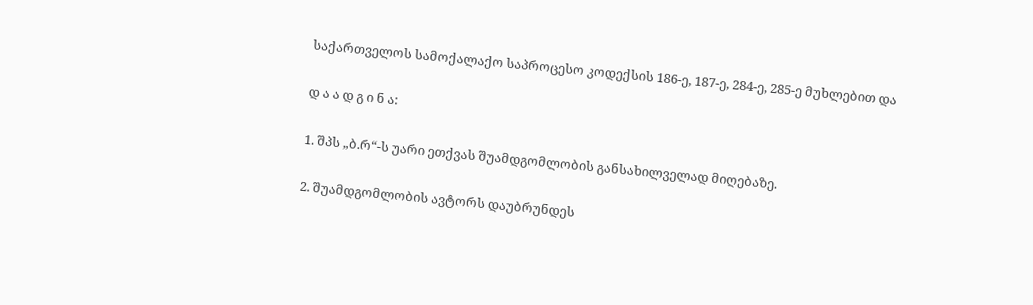საქართველოს სამოქალაქო საპროცესო კოდექსის 186-ე, 187-ე, 284-ე, 285-ე მუხლებით და

დ ა ა დ გ ი ნ ა:

1. შპს „ბ.რ“-ს უარი ეთქვას შუამდგომლობის განსახილველად მიღებაზე.

2. შუამდგომლობის ავტორს დაუბრუნდეს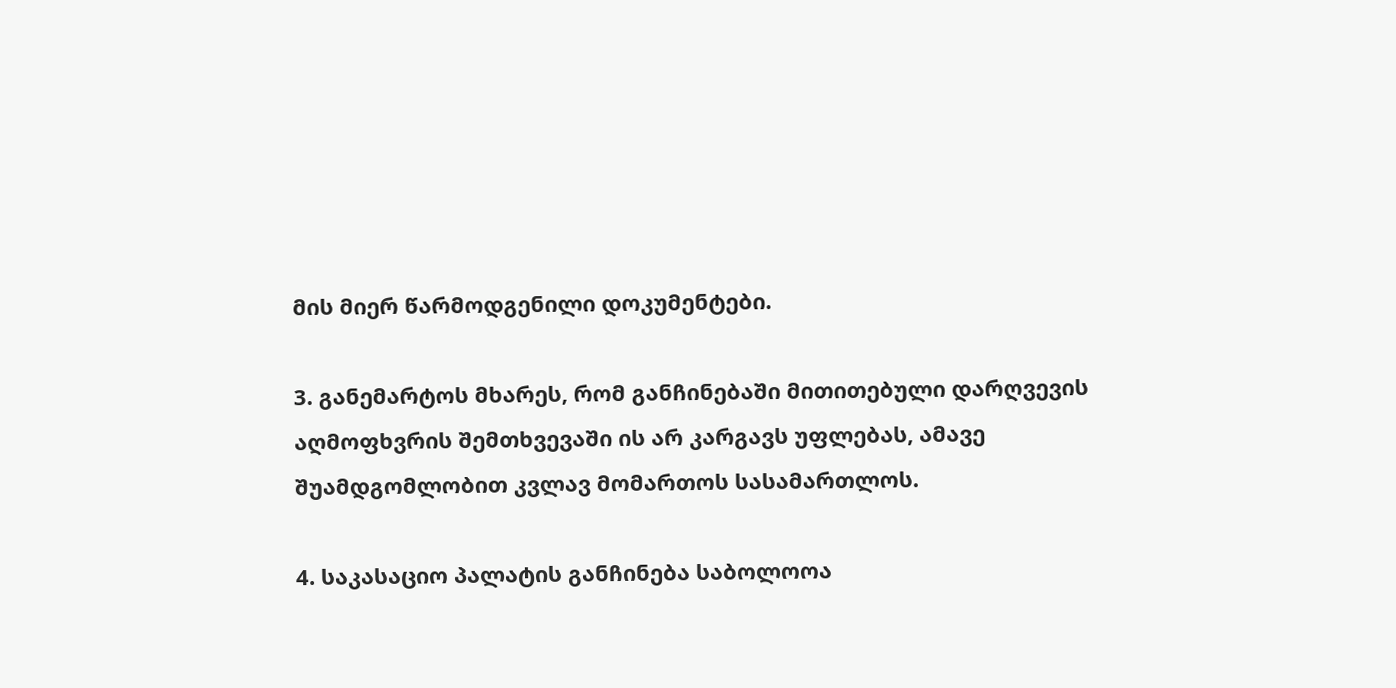მის მიერ წარმოდგენილი დოკუმენტები.

3. განემარტოს მხარეს, რომ განჩინებაში მითითებული დარღვევის აღმოფხვრის შემთხვევაში ის არ კარგავს უფლებას, ამავე შუამდგომლობით კვლავ მომართოს სასამართლოს.

4. საკასაციო პალატის განჩინება საბოლოოა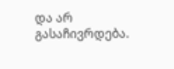და არ გასაჩივრდება.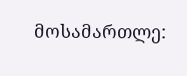მოსამართლე: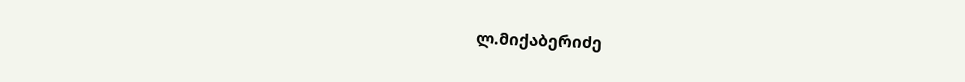ლ.მიქაბერიძე